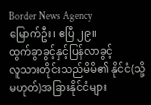Border News Agency
မြောက်ဦး၊ ဧပြီ ၂၉။
ထွက်ခွာခွင့်နှင့်ပြန်လာခွင့်
လူသားတိုင်းသည်မိမိ၏ နိုင်ငံ(သို့မဟုတ်)အခြားနိုင်ငံများ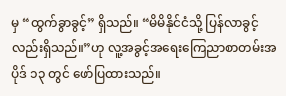မှ “ထွက်ခွာခွင့်” ရှိသည်။ “မိမိနိုင်ငံသို့ ပြန်လာခွင့်လည်းရှိသည်။”ဟု လူ့အခွင့်အရေးကြေညာစာတမ်းအပိုဒ် ၁၃ တွင် ဖော်ပြထားသည်။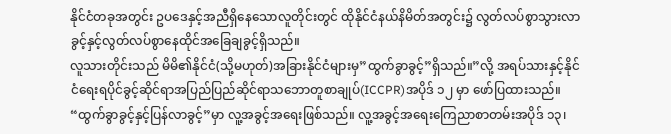နိုင်ငံတခုအတွင်း ဥပဒေနှင့်အညီရှိနေသောလူတိုင်းတွင် ထိုနိုင်ငံနယ်နိမိတ်အတွင်း၌ လွတ်လပ်စွာသွားလာခွင့်နှင့်လွတ်လပ်စွာနေထိုင်အခြေချခွင့်ရှိသည်။
လူသားတိုင်းသည် မိမိ၏နိုင်ငံ(သို့မဟုတ်)အခြားနိုင်ငံများမှ”ထွက်ခွာခွင့်”ရှိသည်။”လို့ အရပ်သားနှင့်နိုင်ငံရေးရပိုင်ခွင့်ဆိုင်ရာအပြည်ပြည်ဆိုင်ရာသဘောတူစာချုပ်(ICCPR)အပိုဒ် ၁၂ မှာ ဖော်ပြထားသည်။
“ထွက်ခွာခွင့်နှင့်ပြန်လာခွင့်”မှာ လူ့အခွင့်အရေးဖြစ်သည်။ လူ့အခွင့်အရေးကြေညာစာတမ်းအပိုဒ် ၁၃၊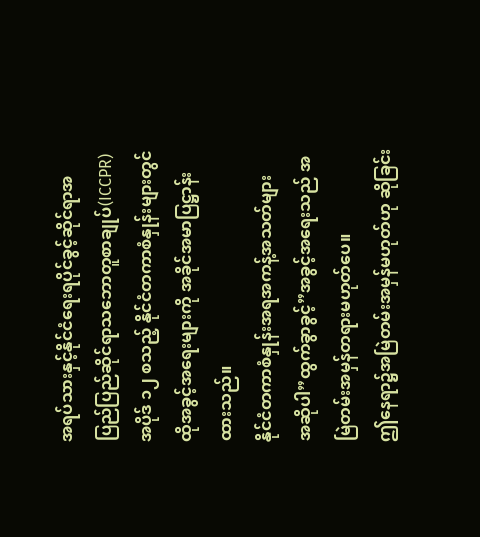အရပ်သားနှင့်နိုင်ငံရေးရပိုင်ခွင့်ဆိုင်ရာအပြည်ပြည်ဆိုင်ရာသဘောတူစာချုပ်(ICCPR)အပိုဒ် ၁၂ စသည့် နိုင်ငံတကာစံနှုန်းများတွင် ထိုအခွင့်အရေးများကို အခိုင်အမာပြဋ္ဌာန်းထားသည်။
နိုင်ငံတကာစံနှုန်းအရအကန့်အသတ်များ
အဆိုပါ”ထွက်ခွာခွင့်”အခွင့်အရေးသည် အမြဲတမ်းအမှန်တရားမဟုတ်ပေ။
ဤနေရာ၌အမြဲတမ်းအမှန်မဟုတ်ဟု ဆိုခြင်း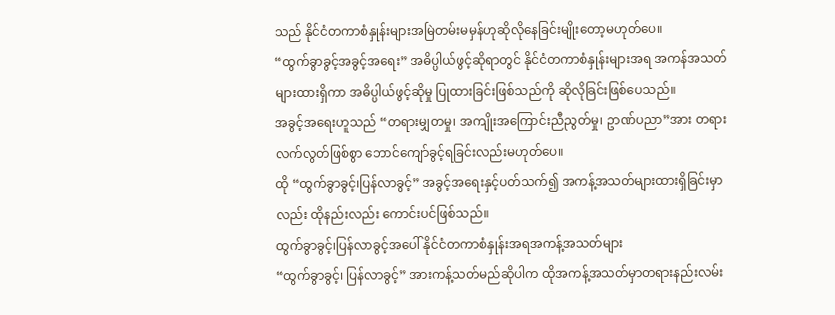သည် နိုင်ငံတကာစံနှုန်းများအမြဲတမ်းမမှန်ဟုဆိုလိုနေခြင်းမျိုးတော့မဟုတ်ပေ။
“ထွက်ခွာခွင့်အခွင့်အရေး” အဓိပ္ပါယ်ဖွင့်ဆိုရာတွင် နိုင်ငံတကာစံနှုန်းများအရ အကန်အသတ်များထားရှိကာ အဓိပ္ပါယ်ဖွင့်ဆိုမှု ပြုထားခြင်းဖြစ်သည်ကို ဆိုလိုခြင်းဖြစ်ပေသည်။
အခွင့်အရေးဟူသည် “တရားမျှတမှု၊ အကျိုးအကြောင်းညီညွတ်မှု၊ ဥာဏ်ပညာ”အား တရားလက်လွတ်ဖြစ်စွာ ဘောင်ကျော်ခွင့်ရခြင်းလည်းမဟုတ်ပေ။
ထို “ထွက်ခွာခွင့်၊ပြန်လာခွင့်” အခွင့်အရေးနှင့်ပတ်သက်၍ အကန့်အသတ်များထားရှိခြင်းမှာလည်း ထိုနည်းလည်း ကောင်းပင်ဖြစ်သည်။
ထွက်ခွာခွင့်၊ပြန်လာခွင့်အပေါ် နိုင်ငံတကာစံနှုန်းအရအကန့်အသတ်များ
“ထွက်ခွာခွင့်၊ ပြန်လာခွင့်” အားကန့်သတ်မည်ဆိုပါက ထိုအကန့်အသတ်မှာတရားနည်းလမ်း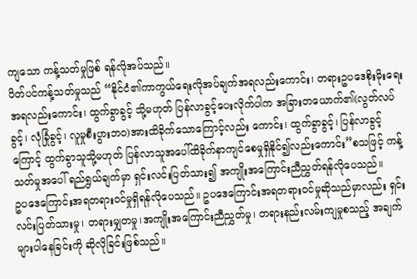ကျသော ကန့်သတ်မှုဖြစ် ရန်လိုအပ်သည်။
ပိတ်ပင်ကန့်သတ်မှုသည် “နိုင်ငံ၏ကာကွယ်ရေးလိုအပ်ချက်အရလည်းကောင်း၊ တရားဥပဒေစိုးမိုးရေးအရလည်းကောင်း၊ ထွက်ခွာခွင့် သို့မဟုတ် ပြန်လာခွင့်ပေးလိုက်ပါက အခြားတယောက်၏(လွတ်လပ်ခွင့်၊ လုံခြုံခွင့်၊ လူမှုစီးပွားဘဝ)အားထိခိုက်သောကြောင့်လည်း ကောင်း၊ ထွက်ခွာခွင့်၊ ပြန်လာခွင့်ကြောင့် ထွက်ခွာသူသို့မဟုတ် ပြန်လာသူအပေါ်ထိခိုက်နာကျင်စေမှုရှိနိုင်၍လည်းကောင်း”စသဖြင့် ကန့်သတ်မှုအပေါ် ရည်ရွယ်ချက်မှာ ရှင်းလင်းပြတ်သား၍ အကျိုးအကြောင်းညီညွှတ်ရန်လိုပေသည်။
ဥပဒေကြောင်းအရတရားဝင်မှုရှိရန်လိုပေသည်။ ဥပဒေကြောင်းအရတရားဝင်မှုဆိုသည်မှာလည်း ရှင်းလင်းပြတ်သားမှု၊ တရားမျှတမှု၊အကျိုးအကြောင်းညီညွှတ်မှု၊ တရားနည်းလမ်းကျမှုစသည့် အချက်များပါနေခြင်းကို ဆိုလိုခြင်းဖြစ်သည်။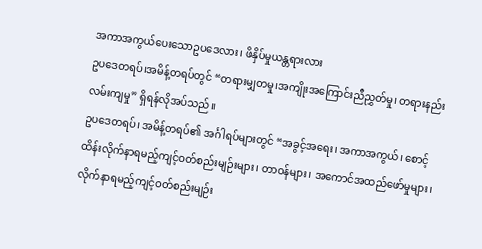အကာအကွယ်ပေးသောဥပဒေလား၊ ဖိနှိပ်မှုယန္တရားလား
ဥပဒေတရပ်၊အမိန့်တရပ်တွင် “တရားမျှတမှု၊အကျိုးအကြောင်းညီညွှတ်မှု၊ တရားနည်းလမ်းကျမှု” ရှိရန်လိုအပ်သည်။
ဥပဒေတရပ်၊ အမိန့်တရပ်၏ အင်္ဂါရပ်များတွင် “အခွင့်အရေး၊ အကာအကွယ်၊ စောင့်ထိန်းလိုက်နာရမည့်ကျင့်ဝတ်စည်းမျဉ်းများ၊ တာဝန်များ၊ အကောင်အထည်ဖော်မှုများ၊ လိုက်နာရမည့်ကျင့်ဝတ်စည်းမျဉ်း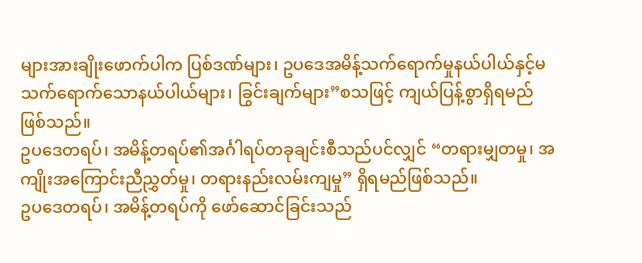များအားချိုးဖောက်ပါက ပြစ်ဒဏ်များ၊ ဥပဒေအမိန့်သက်ရောက်မှုနယ်ပါယ်နှင့်မသက်ရောက်သောနယ်ပါယ်များ၊ ခြွင်းချက်များ”စသဖြင့် ကျယ်ပြန့်စွာရှိရမည်ဖြစ်သည်။
ဥပဒေတရပ်၊ အမိန့်တရပ်၏အင်္ဂါရပ်တခုချင်းစီသည်ပင်လျှင် “တရားမျှတမှု၊ အကျိုးအကြောင်းညီညွှတ်မှု၊ တရားနည်းလမ်းကျမှု” ရှိရမည်ဖြစ်သည်။
ဥပဒေတရပ်၊ အမိန့်တရပ်ကို ဖော်ဆောင်ခြင်းသည်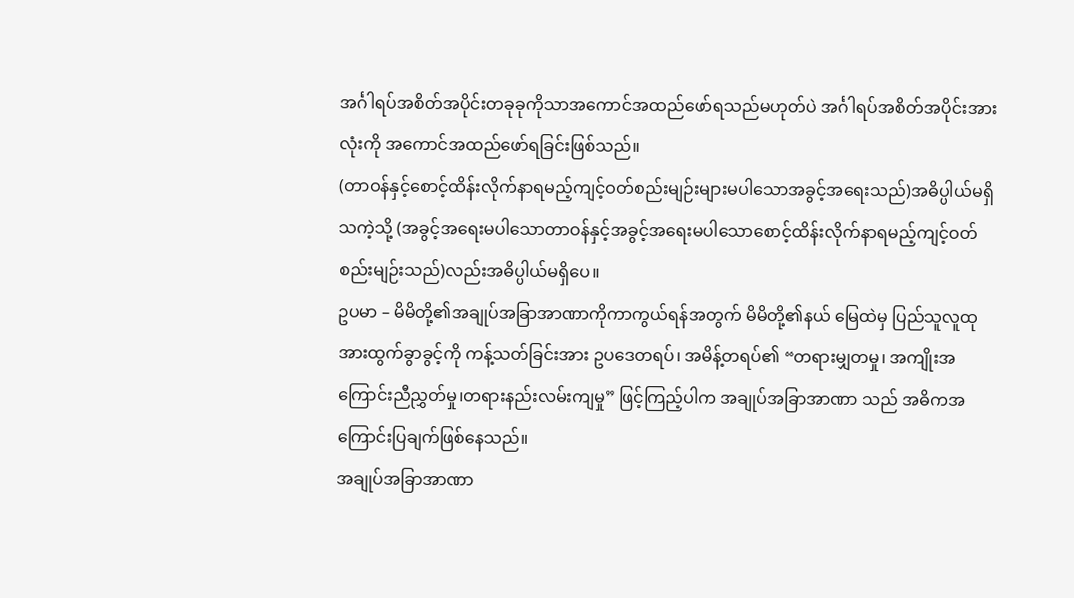အင်္ဂါရပ်အစိတ်အပိုင်းတခုခုကိုသာအကောင်အထည်ဖော်ရသည်မဟုတ်ပဲ အင်္ဂါရပ်အစိတ်အပိုင်းအားလုံးကို အကောင်အထည်ဖော်ရခြင်းဖြစ်သည်။
(တာဝန်နှင့်စောင့်ထိန်းလိုက်နာရမည့်ကျင့်ဝတ်စည်းမျဉ်းများမပါသောအခွင့်အရေးသည်)အဓိပ္ပါယ်မရှိသကဲ့သို့ (အခွင့်အရေးမပါသောတာဝန်နှင့်အခွင့်အရေးမပါသောစောင့်ထိန်းလိုက်နာရမည့်ကျင့်ဝတ်စည်းမျဉ်းသည်)လည်းအဓိပ္ပါယ်မရှိပေ။
ဥပမာ – မိမိတို့၏အချုပ်အခြာအာဏာကိုကာကွယ်ရန်အတွက် မိမိတို့၏နယ် မြေထဲမှ ပြည်သူလူထုအားထွက်ခွာခွင့်ကို ကန့်သတ်ခြင်းအား ဥပဒေတရပ်၊ အမိန့်တရပ်၏ “တရားမျှတမှု၊ အကျိုးအကြောင်းညီညွှတ်မှု၊တရားနည်းလမ်းကျမှု” ဖြင့်ကြည့်ပါက အချုပ်အခြာအာဏာ သည် အဓိကအကြောင်းပြချက်ဖြစ်နေသည်။
အချုပ်အခြာအာဏာ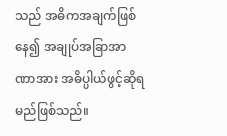သည် အဓိကအချက်ဖြစ်နေ၍ အချုပ်အခြာအာဏာအား အဓိပ္ပါယ်ဖွင့်ဆိုရမည်ဖြစ်သည်။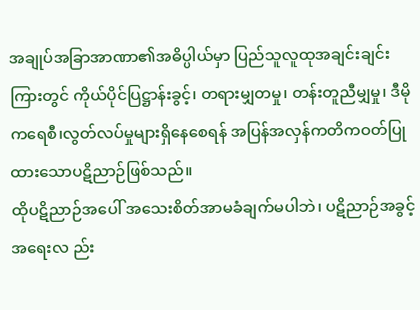အချုပ်အခြာအာဏာ၏အဓိပ္ပါယ်မှာ ပြည်သူလူထုအချင်းချင်းကြားတွင် ကိုယ်ပိုင်ပြဋ္ဌာန်းခွင့်၊ တရားမျှတမှု၊ တန်းတူညီမျှမှု၊ ဒီမိုကရေစီ၊လွတ်လပ်မှုများရှိနေစေရန် အပြန်အလှန်ကတိကဝတ်ပြုထားသောပဋိညာဉ်ဖြစ်သည်။
ထိုပဋိညာဉ်အပေါ် အသေးစိတ်အာမခံချက်မပါဘဲ၊ ပဋိညာဉ်အခွင့်အရေးလ ည်း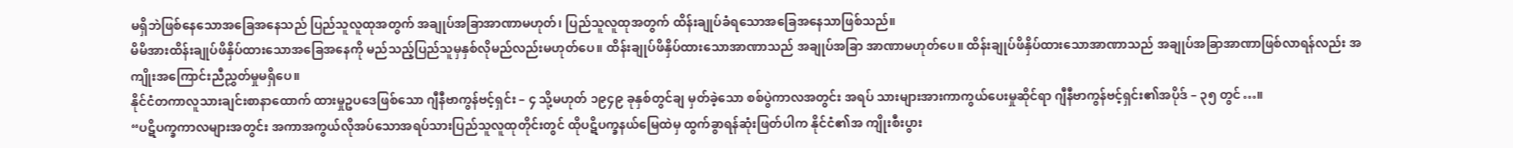မရှိဘဲဖြစ်နေသောအခြေအနေသည် ပြည်သူလူထုအတွက် အချုပ်အခြာအာဏာမဟုတ်၊ ပြည်သူလူထုအတွက် ထိန်းချုပ်ခံရသောအခြေအနေသာဖြစ်သည်။
မိမိအားထိန်းချုပ်ဖိနှိပ်ထားသောအခြေအနေကို မည်သည့်ပြည်သူမှနှစ်လိုမည်လည်းမဟုတ်ပေ။ ထိန်းချုပ်ဖိနှိပ်ထားသောအာဏာသည် အချုပ်အခြာ အာဏာမဟုတ်ပေ။ ထိန်းချုပ်ဖိနှိပ်ထားသောအာဏာသည် အချုပ်အခြာအာဏာဖြစ်လာရန်လည်း အကျိုးအကြောင်းညီညွှတ်မှုမရှိပေ။
နိုင်ငံတကာလူသားချင်းစာနာထောက် ထားမှုဥပဒေဖြစ်သော ဂျီနီဗာကွန်ဗင့်ရှင်း – ၄ သို့မဟုတ် ၁၉၄၉ ခုနှစ်တွင်ချ မှတ်ခဲ့သော စစ်ပွဲကာလအတွင်း အရပ် သားများအားကာကွယ်ပေးမှုဆိုင်ရာ ဂျီနီဗာကွန်ဗင့်ရှင်း၏အပိုဒ် – ၃၅ တွင်…။
“ပဋိပက္ခကာလများအတွင်း အကာအကွယ်လိုအပ်သောအရပ်သားပြည်သူလူထုတိုင်းတွင် ထိုပဋိပက္ခနယ်မြေထဲမှ ထွက်ခွာရန်ဆုံးဖြတ်ပါက နိုင်ငံ၏အ ကျိုးစီးပွား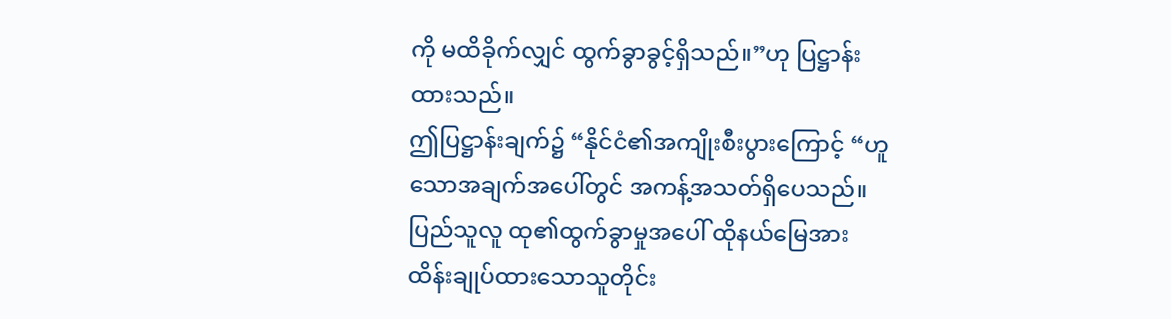ကို မထိခိုက်လျှင် ထွက်ခွာခွင့်ရှိသည်။”ဟု ပြဋ္ဌာန်းထားသည်။
ဤပြဋ္ဌာန်းချက်၌ “နိုင်ငံ၏အကျိုးစီးပွားကြောင့် “ဟူသောအချက်အပေါ်တွင် အကန့်အသတ်ရှိပေသည်။ ပြည်သူလူ ထု၏ထွက်ခွာမှုအပေါ် ထိုနယ်မြေအား ထိန်းချုပ်ထားသောသူတိုင်း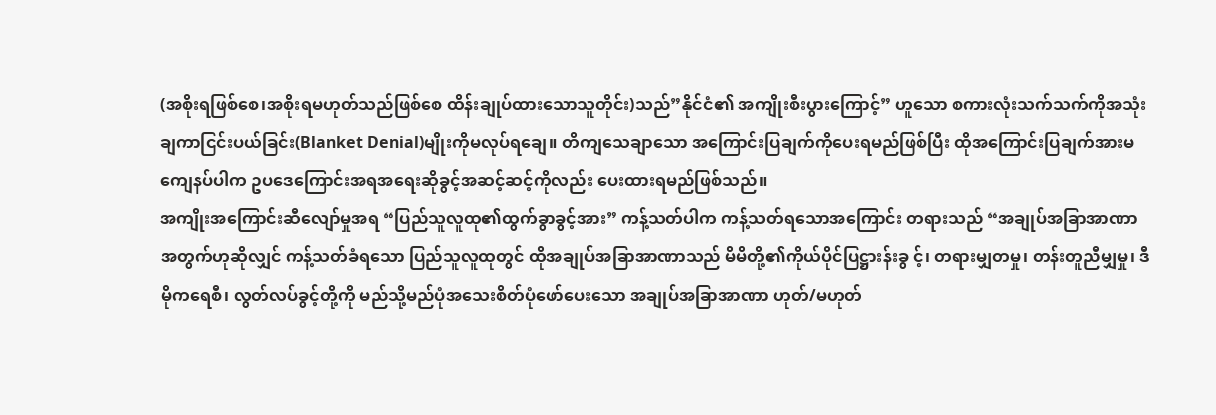(အစိုးရဖြစ်စေ၊အစိုးရမဟုတ်သည်ဖြစ်စေ ထိန်းချုပ်ထားသောသူတိုင်း)သည်”နိုင်ငံ၏ အကျိုးစီးပွားကြောင့်” ဟူသော စကားလုံးသက်သက်ကိုအသုံးချကာငြင်းပယ်ခြင်း(Blanket Denial)မျိုးကိုမလုပ်ရချေ။ တိကျသေချာသော အကြောင်းပြချက်ကိုပေးရမည်ဖြစ်ပြီး ထိုအကြောင်းပြချက်အားမကျေနပ်ပါက ဥပဒေကြောင်းအရအရေးဆိုခွင့်အဆင့်ဆင့်ကိုလည်း ပေးထားရမည်ဖြစ်သည်။
အကျိုးအကြောင်းဆီလျော်မှုအရ “ပြည်သူလူထု၏ထွက်ခွာခွင့်အား” ကန့်သတ်ပါက ကန့်သတ်ရသောအကြောင်း တရားသည် “အချုပ်အခြာအာဏာအတွက်ဟုဆိုလျှင် ကန့်သတ်ခံရသော ပြည်သူလူထုတွင် ထိုအချုပ်အခြာအာဏာသည် မိမိတို့၏ကိုယ်ပိုင်ပြဋ္ဌားန်းခွ င့်၊ တရားမျှတမှု၊ တန်းတူညီမျှမှု၊ ဒီမိုကရေစီ၊ လွတ်လပ်ခွင့်တို့ကို မည်သို့မည်ပုံအသေးစိတ်ပုံဖော်ပေးသော အချုပ်အခြာအာဏာ ဟုတ်/မဟုတ်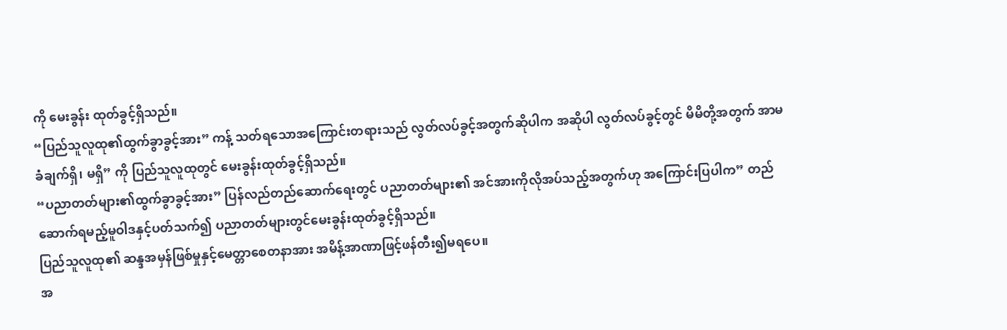ကို မေးခွန်း ထုတ်ခွင့်ရှိသည်။
“ပြည်သူလူထု၏ထွက်ခွာခွင့်အား” ကန့် သတ်ရသောအကြောင်းတရားသည် လွတ်လပ်ခွင့်အတွက်ဆိုပါက အဆိုပါ လွတ်လပ်ခွင့်တွင် မိမိတို့အတွက် အာမ ခံချက်ရှိ၊ မရှိ” ကို ပြည်သူလူထုတွင် မေးခွန်းထုတ်ခွင့်ရှိသည်။
“ပညာတတ်များ၏ထွက်ခွာခွင့်အား” ပြန်လည်တည်ဆောက်ရေးတွင် ပညာတတ်များ၏ အင်အားကိုလိုအပ်သည့်အတွက်ဟု အကြောင်းပြပါက” တည်ဆောက်ရမည့်မူဝါဒနှင့်ပတ်သက်၍ ပညာတတ်များတွင်မေးခွန်းထုတ်ခွင့်ရှိသည်။
ပြည်သူလူထု၏ ဆန္ဒအမှန်ဖြစ်မှုနှင့်မေတ္တာစေတနာအား အမိန့်အာဏာဖြင့်ဖန်တီး၍မရပေ။
အ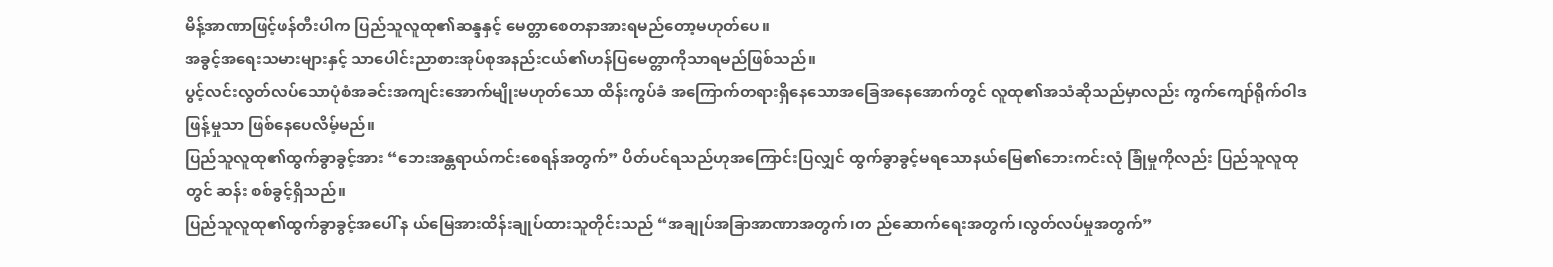မိန့်အာဏာဖြင့်ဖန်တီးပါက ပြည်သူလူထု၏ဆန္ဒနှင့် မေတ္တာစေတနာအားရမည်တော့မဟုတ်ပေ။
အခွင့်အရေးသမားများနှင့် သာပေါင်းညာစားအုပ်စုအနည်းငယ်၏ဟန်ပြမေတ္တာကိုသာရမည်ဖြစ်သည်။
ပွင့်လင်းလွတ်လပ်သောပုံစံအခင်းအကျင်းအောက်မျိုးမဟုတ်သော ထိန်းကွပ်ခံ အကြောက်တရားရှိနေသောအခြေအနေအောက်တွင် လူထု၏အသံဆိုသည်မှာလည်း ကွက်ကျော်ရိုက်ဝါဒဖြန့်မှုသာ ဖြစ်နေပေလိမ့်မည်။
ပြည်သူလူထု၏ထွက်ခွာခွင့်အား “ဘေးအန္တရာယ်ကင်းစေရန်အတွက်” ပိတ်ပင်ရသည်ဟုအကြောင်းပြလျှင် ထွက်ခွာခွင့်မရသောနယ်မြေ၏ဘေးကင်းလုံ ခြုံမှုကိုလည်း ပြည်သူလူထုတွင် ဆန်း စစ်ခွင့်ရှိသည်။
ပြည်သူလူထု၏ထွက်ခွာခွင့်အပေါ် န ယ်မြေအားထိန်းချုပ်ထားသူတိုင်းသည် “အချုပ်အခြာအာဏာအတွက်၊တ ည်ဆောက်ရေးအတွက်၊လွတ်လပ်မှုအတွက်”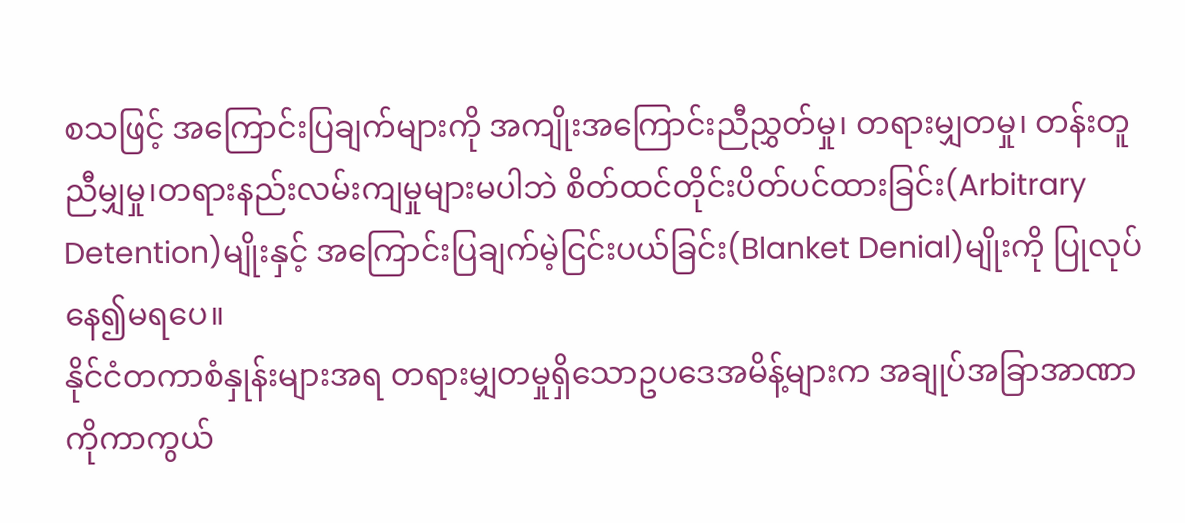စသဖြင့် အကြောင်းပြချက်များကို အကျိုးအကြောင်းညီညွှတ်မှု၊ တရားမျှတမှု၊ တန်းတူညီမျှမှု၊တရားနည်းလမ်းကျမှုများမပါဘဲ စိတ်ထင်တိုင်းပိတ်ပင်ထားခြင်း(Arbitrary Detention)မျိုးနှင့် အကြောင်းပြချက်မဲ့ငြင်းပယ်ခြင်း(Blanket Denial)မျိုးကို ပြုလုပ်နေ၍မရပေ။
နိုင်ငံတကာစံနှုန်းများအရ တရားမျှတမှုရှိသောဥပဒေအမိန့်များက အချုပ်အခြာအာဏာကိုကာကွယ်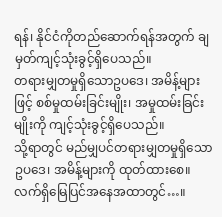ရန်၊ နိုင်ငံကိုတည်ဆောက်ရန်အတွက် ချမှတ်ကျင့်သုံးခွင့်ရှိပေသည်။
တရားမျှတမှုရှိသောဥပဒေ၊ အမိန့်များဖြင့် စစ်မှုထမ်းခြင်းမျိုး၊ အမှုထမ်းခြင်းမျိုးကို ကျင့်သုံးခွင့်ရှိပေသည်။
သို့ရာတွင် မည်မျှပင်တရားမျှတမှုရှိသော ဥပဒေ၊ အမိန့်များကို ထုတ်ထားစေ။ လက်ရှိမြေပြင်အနေအထာတွင်…။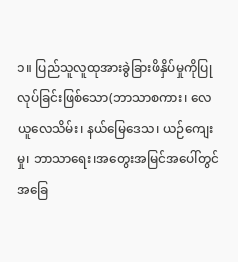၁။ ပြည်သူလူထုအားခွဲခြားဖိနှိပ်မှုကိုပြုလုပ်ခြင်းဖြစ်သော(ဘာသာစကား၊ လေယူလေသိမ်း၊ နယ်မြေဒေသ၊ ယဉ်ကျေးမှု၊ ဘာသာရေး၊အတွေးအမြင်အပေါ်တွင်အခြေ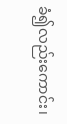ခံ၍လည်းကောင်း၊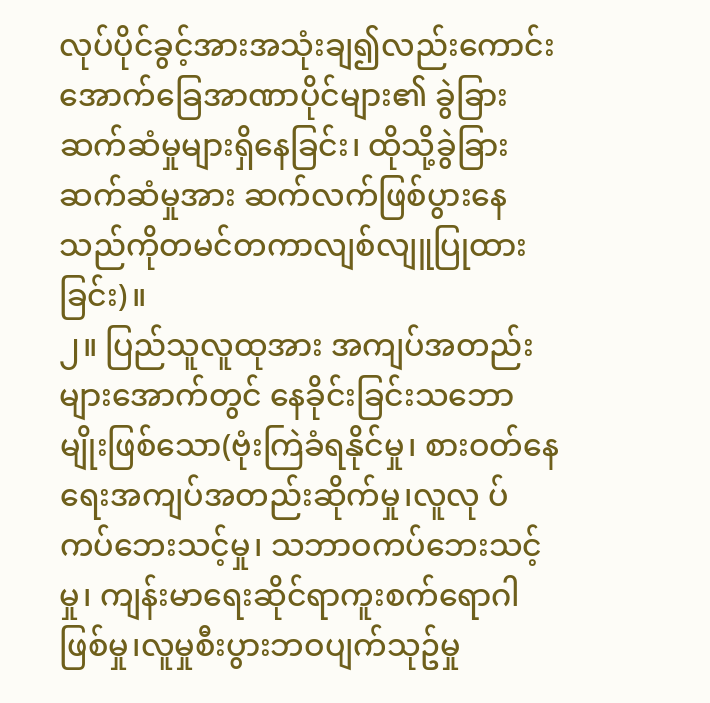လုပ်ပိုင်ခွင့်အားအသုံးချ၍လည်းကောင်း အောက်ခြေအာဏာပိုင်များ၏ ခွဲခြားဆက်ဆံမှုများရှိနေခြင်း၊ ထိုသို့ခွဲခြားဆက်ဆံမှုအား ဆက်လက်ဖြစ်ပွားနေသည်ကိုတမင်တကာလျစ်လျူပြုထားခြင်း)။
၂။ ပြည်သူလူထုအား အကျပ်အတည်းများအောက်တွင် နေခိုင်းခြင်းသဘောမျိုးဖြစ်သော(ဗုံးကြဲခံရနိုင်မှု၊ စားဝတ်နေရေးအကျပ်အတည်းဆိုက်မှု၊လူလု ပ်ကပ်ဘေးသင့်မှု၊ သဘာဝကပ်ဘေးသင့်မှု၊ ကျန်းမာရေးဆိုင်ရာကူးစက်ရောဂါဖြစ်မှု၊လူမှုစီးပွားဘဝပျက်သုဥ်မှု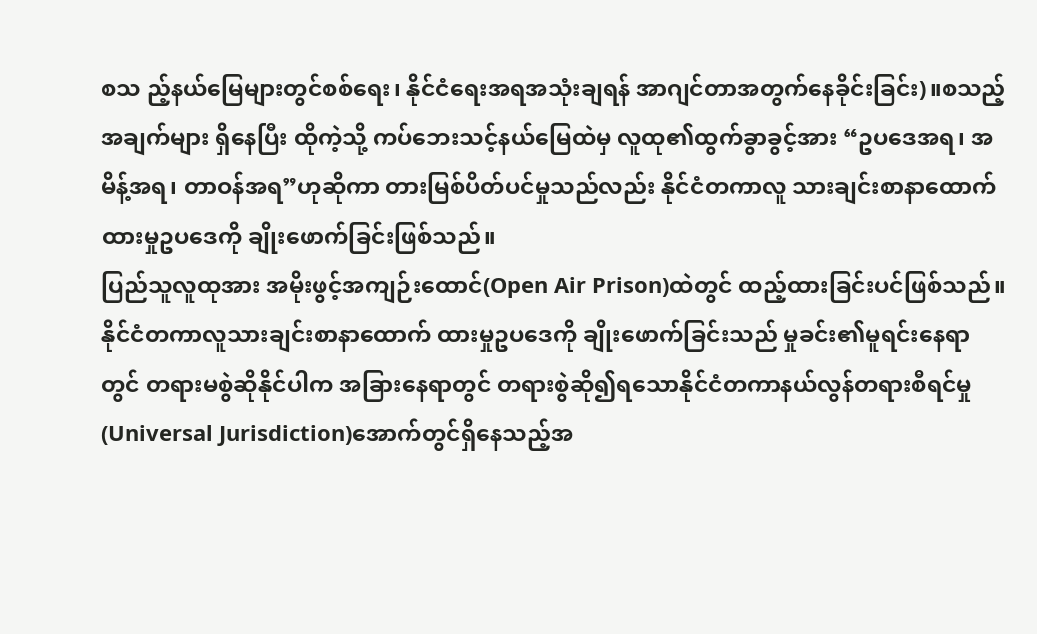စသ ည့်နယ်မြေများတွင်စစ်ရေး၊ နိုင်ငံရေးအရအသုံးချရန် အာဂျင်တာအတွက်နေခိုင်းခြင်း)။စသည့်အချက်များ ရှိနေပြီး ထိုကဲ့သို့ ကပ်ဘေးသင့်နယ်မြေထဲမှ လူထု၏ထွက်ခွာခွင့်အား “ဥပဒေအရ၊ အမိန့်အရ၊ တာဝန်အရ”ဟုဆိုကာ တားမြစ်ပိတ်ပင်မှုသည်လည်း နိုင်ငံတကာလူ သားချင်းစာနာထောက်ထားမှုဥပဒေကို ချိုးဖောက်ခြင်းဖြစ်သည်။
ပြည်သူလူထုအား အမိုးဖွင့်အကျဉ်းထောင်(Open Air Prison)ထဲတွင် ထည့်ထားခြင်းပင်ဖြစ်သည်။
နိုင်ငံတကာလူသားချင်းစာနာထောက် ထားမှုဥပဒေကို ချိုးဖောက်ခြင်းသည် မှုခင်း၏မူရင်းနေရာတွင် တရားမစွဲဆိုနိုင်ပါက အခြားနေရာတွင် တရားစွဲဆို၍ရသောနိုင်ငံတကာနယ်လွန်တရားစီရင်မှု(Universal Jurisdiction)အောက်တွင်ရှိနေသည့်အ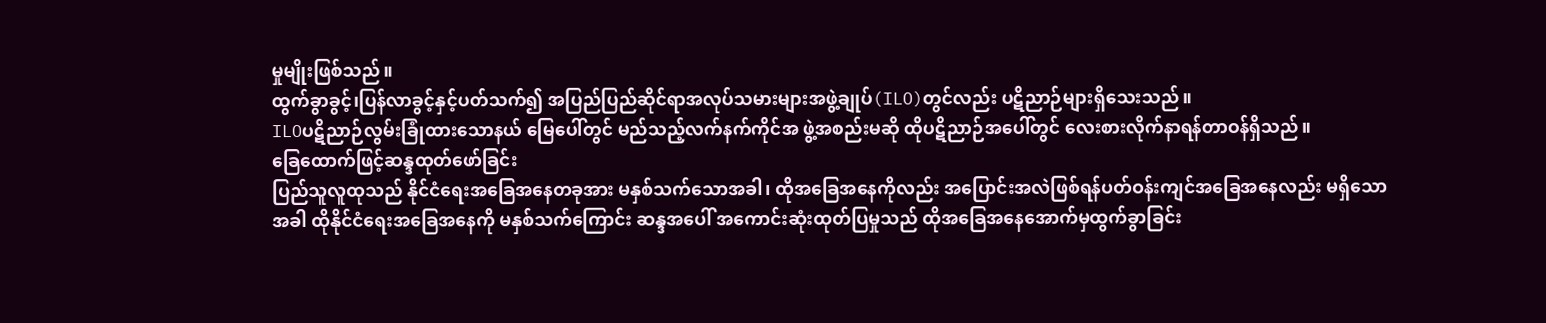မှုမျိုးဖြစ်သည်။
ထွက်ခွာခွင့်၊ပြန်လာခွင့်နှင့်ပတ်သက်၍ အပြည်ပြည်ဆိုင်ရာအလုပ်သမားများအဖွဲ့ချုပ်(ILO)တွင်လည်း ပဋိညာဉ်များရှိသေးသည်။
ILOပဋိညာဉ်လွမ်းခြုံထားသောနယ် မြေပေါ်တွင် မည်သည့်လက်နက်ကိုင်အ ဖွဲ့အစည်းမဆို ထိုပဋိညာဉ်အပေါ်တွင် လေးစားလိုက်နာရန်တာဝန်ရှိသည်။
ခြေထောက်ဖြင့်ဆန္ဒထုတ်ဖော်ခြင်း
ပြည်သူလူထုသည် နိုင်ငံရေးအခြေအနေတခုအား မနှစ်သက်သောအခါ၊ ထိုအခြေအနေကိုလည်း အပြောင်းအလဲဖြစ်ရန်ပတ်ဝန်းကျင်အခြေအနေလည်း မရှိသောအခါ ထိုနိုင်ငံရေးအခြေအနေကို မနှစ်သက်ကြောင်း ဆန္ဒအပေါ် အကောင်းဆုံးထုတ်ပြမှုသည် ထိုအခြေအနေအောက်မှထွက်ခွာခြင်း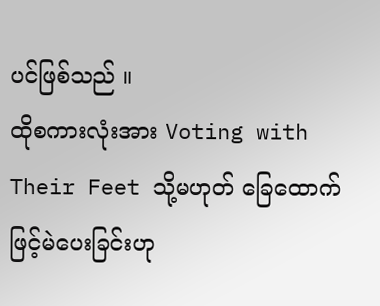ပင်ဖြစ်သည် ။
ထိုစကားလုံးအား Voting with Their Feet သို့မဟုတ် ခြေထောက်ဖြင့်မဲပေးခြင်းဟု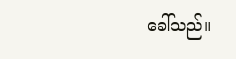ခေါ်သည်။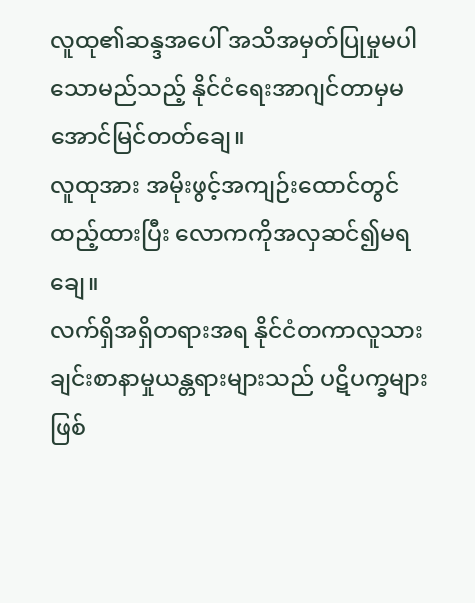လူထု၏ဆန္ဒအပေါ် အသိအမှတ်ပြုမှုမပါသောမည်သည့် နိုင်ငံရေးအာဂျင်တာမှမအောင်မြင်တတ်ချေ။
လူထုအား အမိုးဖွင့်အကျဉ်းထောင်တွင်ထည့်ထားပြီး လောကကိုအလှဆင်၍မရချေ။
လက်ရှိအရှိတရားအရ နိုင်ငံတကာလူသားချင်းစာနာမှုယန္တရားများသည် ပဋိပက္ခများဖြစ်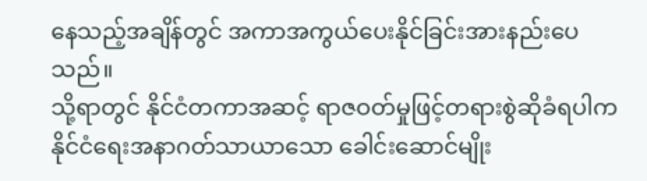နေသည့်အချိန်တွင် အကာအကွယ်ပေးနိုင်ခြင်းအားနည်းပေသည်။
သို့ရာတွင် နိုင်ငံတကာအဆင့် ရာဇဝတ်မှုဖြင့်တရားစွဲဆိုခံရပါက နိုင်ငံရေးအနာဂတ်သာယာသော ခေါင်းဆောင်မျိုး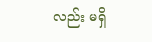လည်း မရှိ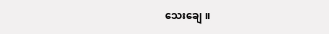သေးချေ။